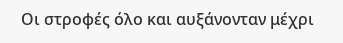Οι στροφές όλο και αυξάνονταν μέχρι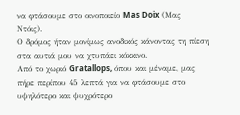να φτάσουμε στο οινοποιείο Mas Doix (Μας Ντόις).
Ο δρόμος ήταν μονίμως ανοδικός κάνοντας τη πίεση στα αυτιά μου να χτυπάει κόκκινο.
Από το χωριό Gratallops, όπου και μέναμε, μας πήρε περίπου 45 λεπτά για να φτάσουμε στο υψηλότερο και ψυχρότερο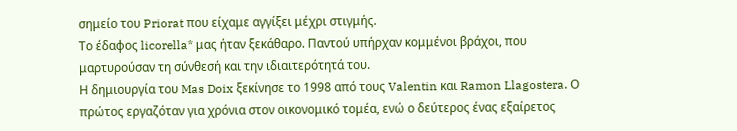σημείο του Priorat που είχαμε αγγίξει μέχρι στιγμής.
Το έδαφος licorella* μας ήταν ξεκάθαρο. Παντού υπήρχαν κομμένοι βράχοι, που μαρτυρούσαν τη σύνθεσή και την ιδιαιτερότητά του.
Η δημιουργία του Mas Doix ξεκίνησε το 1998 από τους Valentin και Ramon Llagostera. Ο πρώτος εργαζόταν για χρόνια στον οικονομικό τομέα, ενώ ο δεύτερος ένας εξαίρετος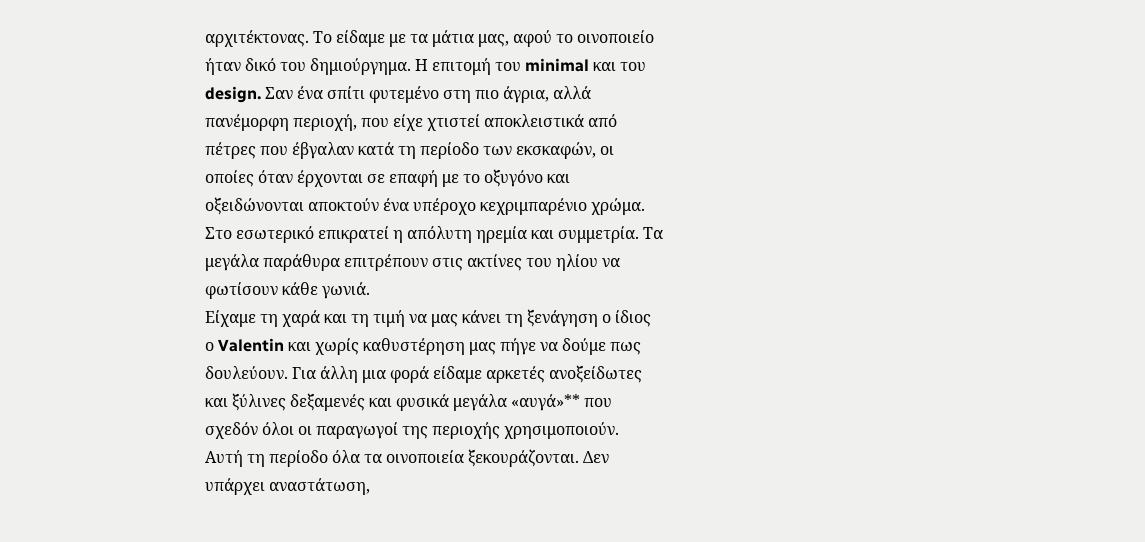αρχιτέκτονας. Το είδαμε με τα μάτια μας, αφού το οινοποιείο ήταν δικό του δημιούργημα. Η επιτομή του minimal και του design. Σαν ένα σπίτι φυτεμένο στη πιο άγρια, αλλά πανέμορφη περιοχή, που είχε χτιστεί αποκλειστικά από πέτρες που έβγαλαν κατά τη περίοδο των εκσκαφών, οι οποίες όταν έρχονται σε επαφή με το οξυγόνο και οξειδώνονται αποκτούν ένα υπέροχο κεχριμπαρένιο χρώμα. Στο εσωτερικό επικρατεί η απόλυτη ηρεμία και συμμετρία. Τα μεγάλα παράθυρα επιτρέπουν στις ακτίνες του ηλίου να φωτίσουν κάθε γωνιά.
Είχαμε τη χαρά και τη τιμή να μας κάνει τη ξενάγηση ο ίδιος ο Valentin και χωρίς καθυστέρηση μας πήγε να δούμε πως δουλεύουν. Για άλλη μια φορά είδαμε αρκετές ανοξείδωτες και ξύλινες δεξαμενές και φυσικά μεγάλα «αυγά»** που σχεδόν όλοι οι παραγωγοί της περιοχής χρησιμοποιούν.
Αυτή τη περίοδο όλα τα οινοποιεία ξεκουράζονται. Δεν υπάρχει αναστάτωση,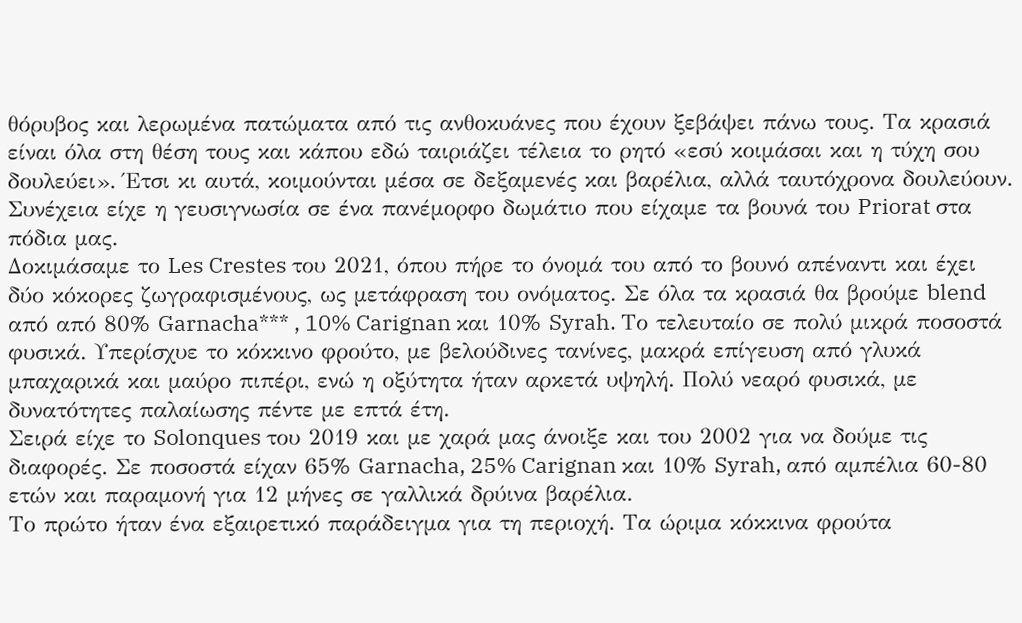θόρυβος και λερωμένα πατώματα από τις ανθοκυάνες που έχουν ξεβάψει πάνω τους. Τα κρασιά είναι όλα στη θέση τους και κάπου εδώ ταιριάζει τέλεια το ρητό «εσύ κοιμάσαι και η τύχη σου δουλεύει». Έτσι κι αυτά, κοιμούνται μέσα σε δεξαμενές και βαρέλια, αλλά ταυτόχρονα δουλεύουν.
Συνέχεια είχε η γευσιγνωσία σε ένα πανέμορφο δωμάτιο που είχαμε τα βουνά του Priorat στα πόδια μας.
Δοκιμάσαμε το Les Crestes του 2021, όπου πήρε το όνομά του από το βουνό απέναντι και έχει δύο κόκορες ζωγραφισμένους, ως μετάφραση του ονόματος. Σε όλα τα κρασιά θα βρούμε blend από από 80% Garnacha*** , 10% Carignan και 10% Syrah. Το τελευταίο σε πολύ μικρά ποσοστά φυσικά. Υπερίσχυε το κόκκινο φρούτο, με βελούδινες τανίνες, μακρά επίγευση από γλυκά μπαχαρικά και μαύρο πιπέρι, ενώ η οξύτητα ήταν αρκετά υψηλή. Πολύ νεαρό φυσικά, με δυνατότητες παλαίωσης πέντε με επτά έτη.
Σειρά είχε το Solonques του 2019 και με χαρά μας άνοιξε και του 2002 για να δούμε τις διαφορές. Σε ποσοστά είχαν 65% Garnacha, 25% Carignan και 10% Syrah, από αμπέλια 60-80 ετών και παραμονή για 12 μήνες σε γαλλικά δρύινα βαρέλια.
Το πρώτο ήταν ένα εξαιρετικό παράδειγμα για τη περιοχή. Τα ώριμα κόκκινα φρούτα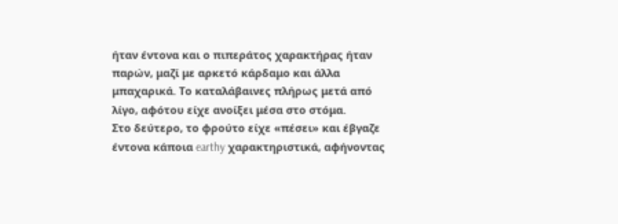ήταν έντονα και ο πιπεράτος χαρακτήρας ήταν παρών, μαζί με αρκετό κάρδαμο και άλλα μπαχαρικά. Το καταλάβαινες πλήρως μετά από λίγο, αφότου είχε ανοίξει μέσα στο στόμα.
Στο δεύτερο, το φρούτο είχε «πέσει» και έβγαζε έντονα κάποια earthy χαρακτηριστικά, αφήνοντας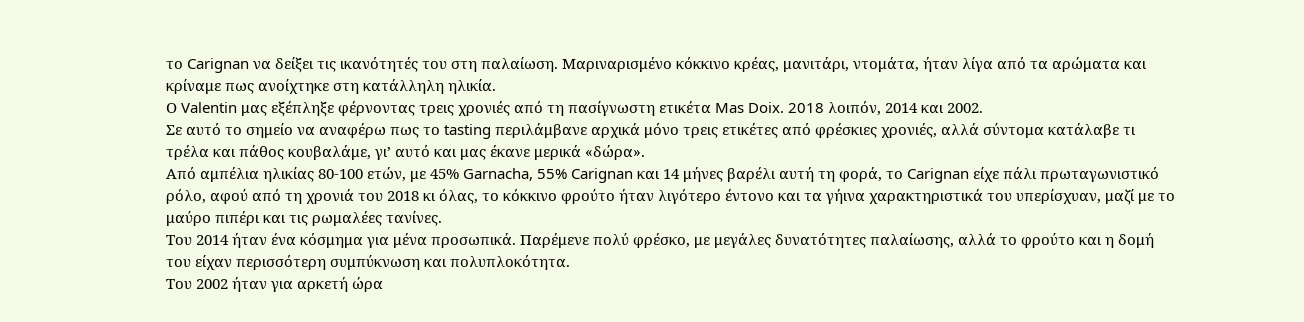το Carignan να δείξει τις ικανότητές του στη παλαίωση. Μαριναρισμένο κόκκινο κρέας, μανιτάρι, ντομάτα, ήταν λίγα από τα αρώματα και κρίναμε πως ανοίχτηκε στη κατάλληλη ηλικία.
Ο Valentin μας εξέπληξε φέρνοντας τρεις χρονιές από τη πασίγνωστη ετικέτα Mas Doix. 2018 λοιπόν, 2014 και 2002.
Σε αυτό το σημείο να αναφέρω πως το tasting περιλάμβανε αρχικά μόνο τρεις ετικέτες από φρέσκιες χρονιές, αλλά σύντομα κατάλαβε τι τρέλα και πάθος κουβαλάμε, γι’ αυτό και μας έκανε μερικά «δώρα».
Από αμπέλια ηλικίας 80-100 ετών, με 45% Garnacha, 55% Carignan και 14 μήνες βαρέλι αυτή τη φορά, το Carignan είχε πάλι πρωταγωνιστικό ρόλο, αφού από τη χρονιά του 2018 κι όλας, το κόκκινο φρούτο ήταν λιγότερο έντονο και τα γήινα χαρακτηριστικά του υπερίσχυαν, μαζί με το μαύρο πιπέρι και τις ρωμαλέες τανίνες.
Του 2014 ήταν ένα κόσμημα για μένα προσωπικά. Παρέμενε πολύ φρέσκο, με μεγάλες δυνατότητες παλαίωσης, αλλά το φρούτο και η δομή του είχαν περισσότερη συμπύκνωση και πολυπλοκότητα.
Του 2002 ήταν για αρκετή ώρα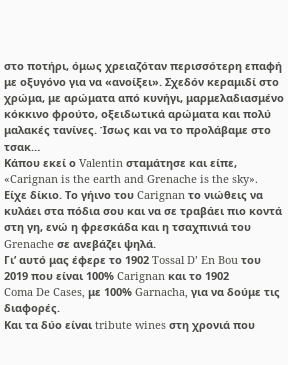στο ποτήρι, όμως χρειαζόταν περισσότερη επαφή με οξυγόνο για να «ανοίξει». Σχεδόν κεραμιδί στο χρώμα, με αρώματα από κυνήγι, μαρμελαδιασμένο κόκκινο φρούτο, οξειδωτικά αρώματα και πολύ μαλακές τανίνες. Ίσως και να το προλάβαμε στο τσακ…
Κάπου εκεί ο Valentin σταμάτησε και είπε, «Carignan is the earth and Grenache is the sky».
Είχε δίκιο. Το γήινο του Carignan το νιώθεις να κυλάει στα πόδια σου και να σε τραβάει πιο κοντά στη γη, ενώ η φρεσκάδα και η τσαχπινιά του Grenache σε ανεβάζει ψηλά.
Γι’ αυτό μας έφερε το 1902 Tossal D’ En Bou του 2019 που είναι 100% Carignan και το 1902
Coma De Cases, με 100% Garnacha, για να δούμε τις διαφορές.
Και τα δύο είναι tribute wines στη χρονιά που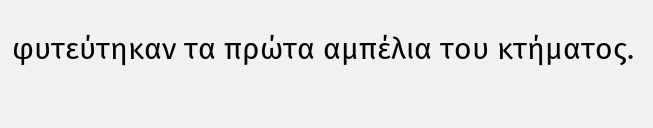φυτεύτηκαν τα πρώτα αμπέλια του κτήματος.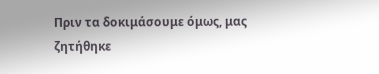Πριν τα δοκιμάσουμε όμως, μας ζητήθηκε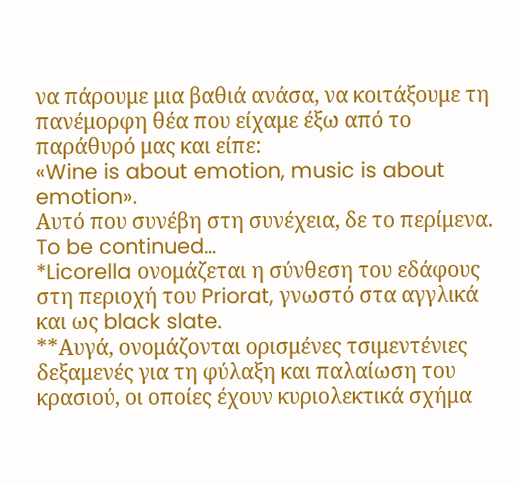να πάρουμε μια βαθιά ανάσα, να κοιτάξουμε τη πανέμορφη θέα που είχαμε έξω από το παράθυρό μας και είπε:
«Wine is about emotion, music is about emotion».
Αυτό που συνέβη στη συνέχεια, δε το περίμενα.
To be continued…
*Licorella ονομάζεται η σύνθεση του εδάφους στη περιοχή του Priorat, γνωστό στα αγγλικά και ως black slate.
**Αυγά, ονομάζονται ορισμένες τσιμεντένιες δεξαμενές για τη φύλαξη και παλαίωση του κρασιού, οι οποίες έχουν κυριολεκτικά σχήμα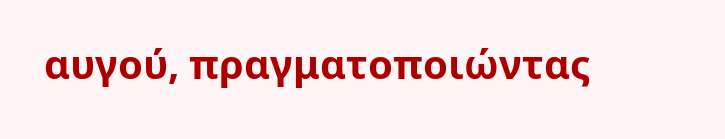αυγού, πραγματοποιώντας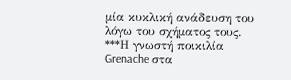μία κυκλική ανάδευση του λόγω του σχήματος τους.
***Η γνωστή ποικιλία Grenache στα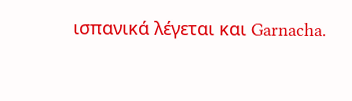ισπανικά λέγεται και Garnacha.